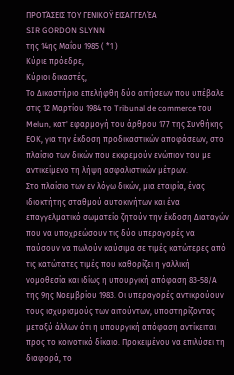ΠΡΟΤΆΣΕΙΣ ΤΟΥ ΓΕΝΙΚΟΫ ΕΙΣΑΓΓΕΛΈΑ
SIR GORDON SLYNN
της 14ης Μαΐου 1985 ( *1 )
Κύριε πρόεδρε,
Κύριοι δικαστές,
Το Δικαστήριο επελήφθη δύο αιτήσεων που υπέβαλε στις 12 Μαρτίου 1984 το Tribunal de commerce του Melun, κατ' εφαρμογή του άρθρου 177 της Συνθήκης ΕΟΚ, για την έκδοση προδικαστικών αποφάσεων, στο πλαίσιο των δικών που εκκρεμούν ενώπιον του με αντικείμενο τη λήψη ασφαλιστικών μέτρων.
Στο πλαίσιο των εν λόγω δικών, μια εταιρία, ένας ιδιοκτήτης σταθμού αυτοκινήτων και ένα επαγγελματικό σωματείο ζητούν την έκδοση Διαταγών που να υποχρεώσουν τις δύο υπεραγορές να παύσουν να πωλούν καύσιμα σε τιμές κατώτερες από τις κατώτατες τιμές που καθορίζει η γαλλική νομοθεσία και ιδίως η υπουργική απόφαση 83-58/Α της 9ης Νοεμβρίου 1983. Οι υπεραγορές αντικρούουν τους ισχυρισμούς των αιτούντων, υποστηρίζοντας μεταξύ άλλων ότι η υπουργική απόφαση αντίκειται προς το κοινοτικό δίκαιο. Προκειμένου να επιλύσει τη διαφορά, το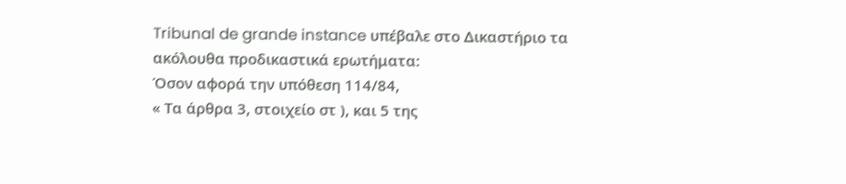Tribunal de grande instance υπέβαλε στο Δικαστήριο τα ακόλουθα προδικαστικά ερωτήματα:
Όσον αφορά την υπόθεση 114/84,
« Τα άρθρα 3, στοιχείο στ ), και 5 της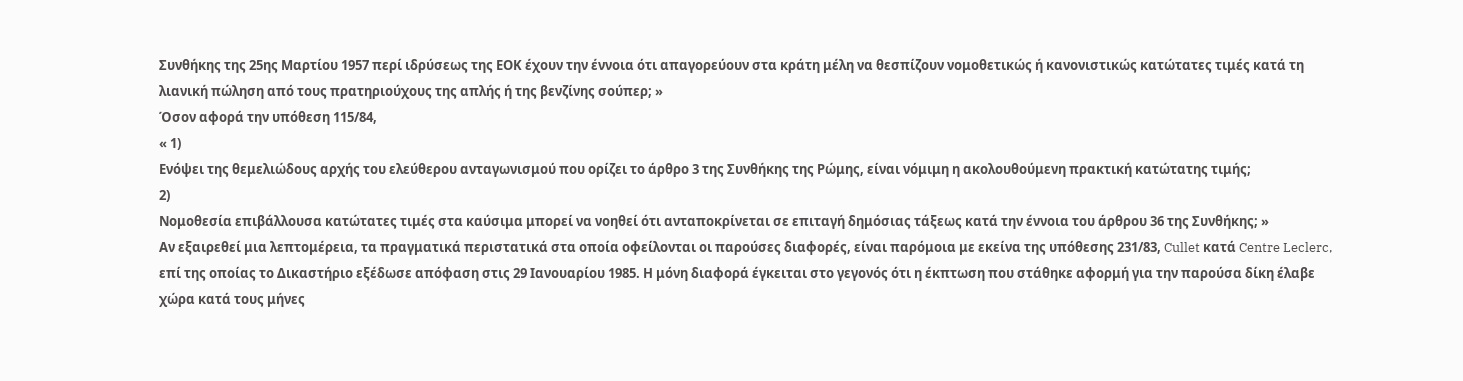Συνθήκης της 25ης Μαρτίου 1957 περί ιδρύσεως της ΕΟΚ έχουν την έννοια ότι απαγορεύουν στα κράτη μέλη να θεσπίζουν νομοθετικώς ή κανονιστικώς κατώτατες τιμές κατά τη λιανική πώληση από τους πρατηριούχους της απλής ή της βενζίνης σούπερ; »
Όσον αφορά την υπόθεση 115/84,
« 1)
Ενόψει της θεμελιώδους αρχής του ελεύθερου ανταγωνισμού που ορίζει το άρθρο 3 της Συνθήκης της Ρώμης, είναι νόμιμη η ακολουθούμενη πρακτική κατώτατης τιμής;
2)
Νομοθεσία επιβάλλουσα κατώτατες τιμές στα καύσιμα μπορεί να νοηθεί ότι ανταποκρίνεται σε επιταγή δημόσιας τάξεως κατά την έννοια του άρθρου 36 της Συνθήκης; »
Αν εξαιρεθεί μια λεπτομέρεια, τα πραγματικά περιστατικά στα οποία οφείλονται οι παρούσες διαφορές, είναι παρόμοια με εκείνα της υπόθεσης 231/83, Cullet κατά Centre Leclerc, επί της οποίας το Δικαστήριο εξέδωσε απόφαση στις 29 Ιανουαρίου 1985. Η μόνη διαφορά έγκειται στο γεγονός ότι η έκπτωση που στάθηκε αφορμή για την παρούσα δίκη έλαβε χώρα κατά τους μήνες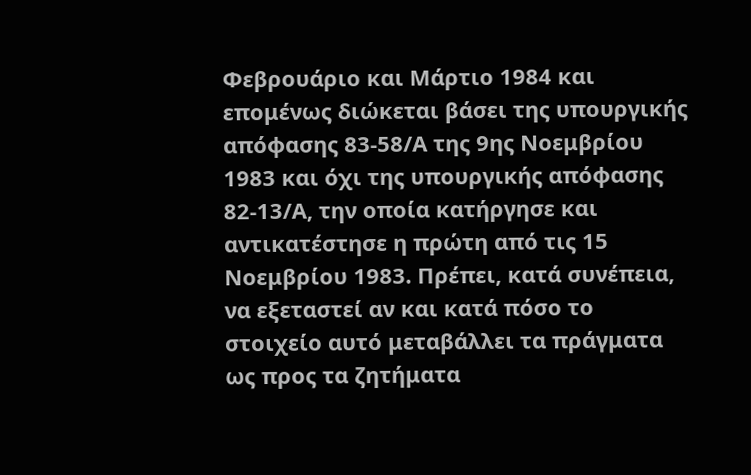Φεβρουάριο και Μάρτιο 1984 και επομένως διώκεται βάσει της υπουργικής απόφασης 83-58/Α της 9ης Νοεμβρίου 1983 και όχι της υπουργικής απόφασης 82-13/Α, την οποία κατήργησε και αντικατέστησε η πρώτη από τις 15 Νοεμβρίου 1983. Πρέπει, κατά συνέπεια, να εξεταστεί αν και κατά πόσο το στοιχείο αυτό μεταβάλλει τα πράγματα ως προς τα ζητήματα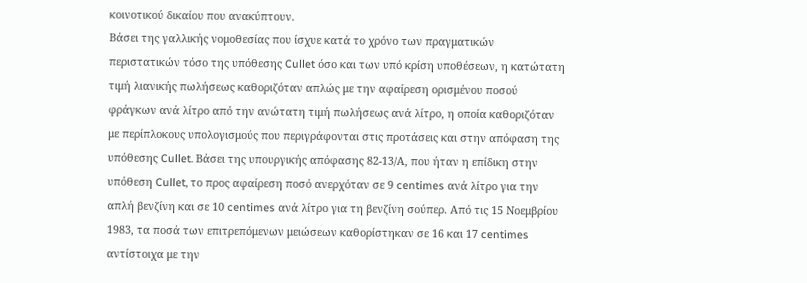κοινοτικού δικαίου που ανακύπτουν.
Βάσει της γαλλικής νομοθεσίας που ίσχυε κατά το χρόνο των πραγματικών περιστατικών τόσο της υπόθεσης Cullet όσο και των υπό κρίση υποθέσεων, η κατώτατη τιμή λιανικής πωλήσεως καθοριζόταν απλώς με την αφαίρεση ορισμένου ποσού φράγκων ανά λίτρο από την ανώτατη τιμή πωλήσεως ανά λίτρο, η οποία καθοριζόταν με περίπλοκους υπολογισμούς που περιγράφονται στις προτάσεις και στην απόφαση της υπόθεσης Cullet. Βάσει της υπουργικής απόφασης 82-13/Α, που ήταν η επίδικη στην υπόθεση Cullet, το προς αφαίρεση ποσό ανερχόταν σε 9 centimes ανά λίτρο για την απλή βενζίνη και σε 10 centimes ανά λίτρο για τη βενζίνη σούπερ. Από τις 15 Νοεμβρίου 1983, τα ποσά των επιτρεπόμενων μειώσεων καθορίστηκαν σε 16 και 17 centimes αντίστοιχα με την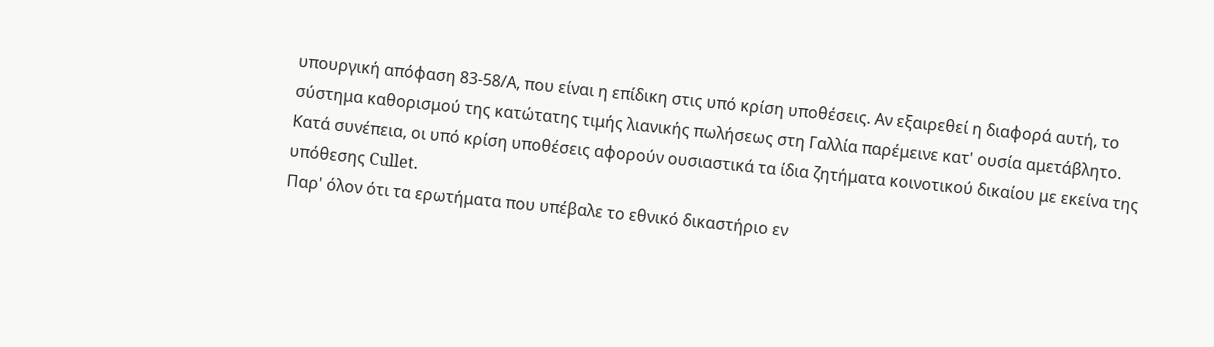υπουργική απόφαση 83-58/Α, που είναι η επίδικη στις υπό κρίση υποθέσεις. Αν εξαιρεθεί η διαφορά αυτή, το σύστημα καθορισμού της κατώτατης τιμής λιανικής πωλήσεως στη Γαλλία παρέμεινε κατ' ουσία αμετάβλητο. Κατά συνέπεια, οι υπό κρίση υποθέσεις αφορούν ουσιαστικά τα ίδια ζητήματα κοινοτικού δικαίου με εκείνα της υπόθεσης Cullet.
Παρ' όλον ότι τα ερωτήματα που υπέβαλε το εθνικό δικαστήριο εν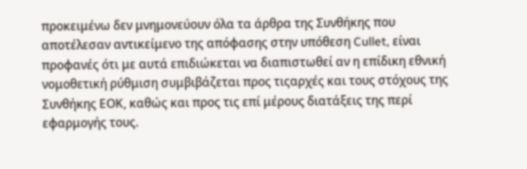προκειμένω δεν μνημονεύουν όλα τα άρθρα της Συνθήκης που αποτέλεσαν αντικείμενο της απόφασης στην υπόθεση Cullet, είναι προφανές ότι με αυτά επιδιώκεται να διαπιστωθεί αν η επίδικη εθνική νομοθετική ρύθμιση συμβιβάζεται προς τιςαρχές και τους στόχους της Συνθήκης ΕΟΚ, καθώς και προς τις επί μέρους διατάξεις της περί εφαρμογής τους.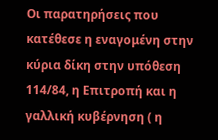Οι παρατηρήσεις που κατέθεσε η εναγομένη στην κύρια δίκη στην υπόθεση 114/84, η Επιτροπή και η γαλλική κυβέρνηση ( η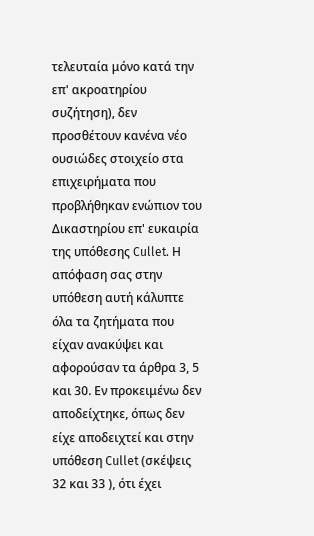τελευταία μόνο κατά την επ' ακροατηρίου συζήτηση), δεν προσθέτουν κανένα νέο ουσιώδες στοιχείο στα επιχειρήματα που προβλήθηκαν ενώπιον του Δικαστηρίου επ' ευκαιρία της υπόθεσης Cullet. Η απόφαση σας στην υπόθεση αυτή κάλυπτε όλα τα ζητήματα που είχαν ανακύψει και αφορούσαν τα άρθρα 3, 5 και 30. Εν προκειμένω δεν αποδείχτηκε, όπως δεν είχε αποδειχτεί και στην υπόθεση Cullet (σκέψεις 32 και 33 ), ότι έχει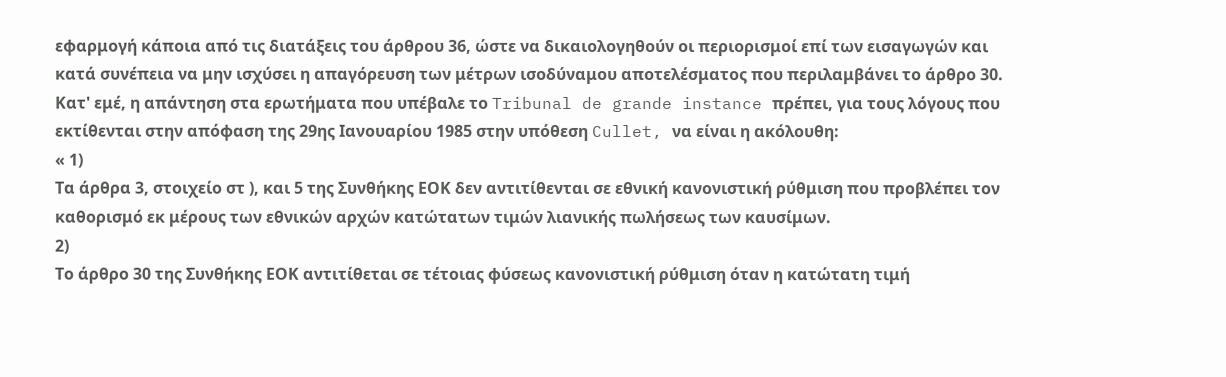εφαρμογή κάποια από τις διατάξεις του άρθρου 36, ώστε να δικαιολογηθούν οι περιορισμοί επί των εισαγωγών και κατά συνέπεια να μην ισχύσει η απαγόρευση των μέτρων ισοδύναμου αποτελέσματος που περιλαμβάνει το άρθρο 30.
Κατ' εμέ, η απάντηση στα ερωτήματα που υπέβαλε το Tribunal de grande instance πρέπει, για τους λόγους που εκτίθενται στην απόφαση της 29ης Ιανουαρίου 1985 στην υπόθεση Cullet, να είναι η ακόλουθη:
« 1)
Τα άρθρα 3, στοιχείο στ ), και 5 της Συνθήκης ΕΟΚ δεν αντιτίθενται σε εθνική κανονιστική ρύθμιση που προβλέπει τον καθορισμό εκ μέρους των εθνικών αρχών κατώτατων τιμών λιανικής πωλήσεως των καυσίμων.
2)
Το άρθρο 30 της Συνθήκης ΕΟΚ αντιτίθεται σε τέτοιας φύσεως κανονιστική ρύθμιση όταν η κατώτατη τιμή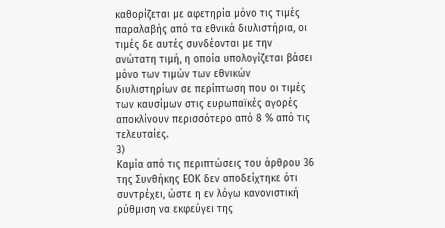καθορίζεται με αφετηρία μόνο τις τιμές παραλαβής από τα εθνικά διυλιστήρια, οι τιμές δε αυτές συνδέονται με την ανώτατη τιμή, η οποία υπολογίζεται βάσει μόνο των τιμών των εθνικών διυλιστηρίων σε περίπτωση που οι τιμές των καυσίμων στις ευρωπαϊκές αγορές αποκλίνουν περισσότερο από 8 % από τις τελευταίες.
3)
Καμία από τις περιπτώσεις του άρθρου 36 της Συνθήκης ΕΟΚ δεν αποδείχτηκε ότι συντρέχει, ώστε η εν λόγω κανονιστική ρύθμιση να εκφεύγει της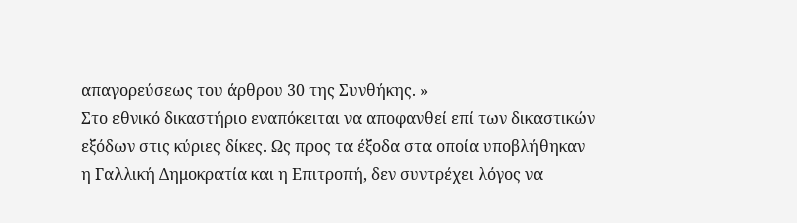απαγορεύσεως του άρθρου 30 της Συνθήκης. »
Στο εθνικό δικαστήριο εναπόκειται να αποφανθεί επί των δικαστικών εξόδων στις κύριες δίκες. Ως προς τα έξοδα στα οποία υποβλήθηκαν η Γαλλική Δημοκρατία και η Επιτροπή, δεν συντρέχει λόγος να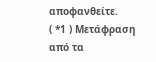αποφανθείτε.
( *1 ) Μετάφραση από τα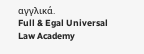αγγλικά.
Full & Egal Universal Law Academy